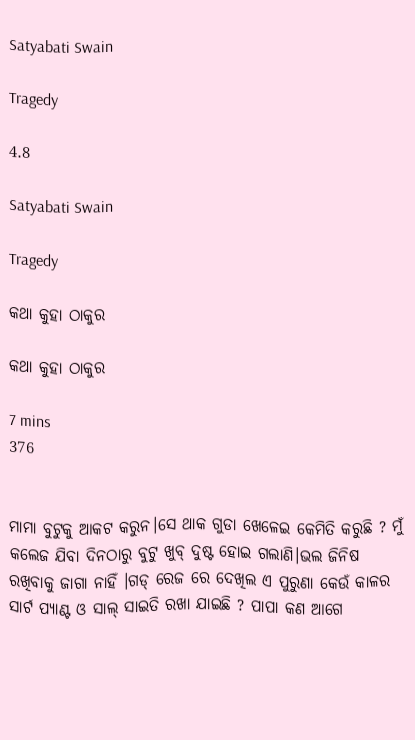Satyabati Swain

Tragedy

4.8

Satyabati Swain

Tragedy

କଥା କୁହା ଠାକୁର

କଥା କୁହା ଠାକୁର

7 mins
376


ମାମା ବୁଟୁକୁ ଆକଟ କରୁନ।ସେ ଥାକ ଗୁଡା ଖେଳେଇ କେମିତି କରୁଛି ? ମୁଁ କଲେଜ ଯିବା ଦିନଠାରୁ ବୁଟୁ ଖୁବ୍ ଦୁଷ୍ଟ ହୋଇ ଗଲାଣି।ଭଲ ଜିନିଷ ରଖିବାକୁ ଜାଗା ନାହିଁ ।ଗଡ୍ ରେଜ ରେ ଦେଖିଲ ଏ ପୁରୁଣା କେଉଁ କାଳର ସାର୍ଟ ପ୍ୟାଣ୍ଟ ଓ ସାଲ୍ ସାଇତି ରଖା ଯାଇଛି ? ପାପା କଣ ଆଗେ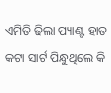ଏମିତି ଢିଲା ପ୍ୟାଣ୍ଟ ହାତ କଟା ସାର୍ଟ ପିନ୍ଧୁଥିଲେ କି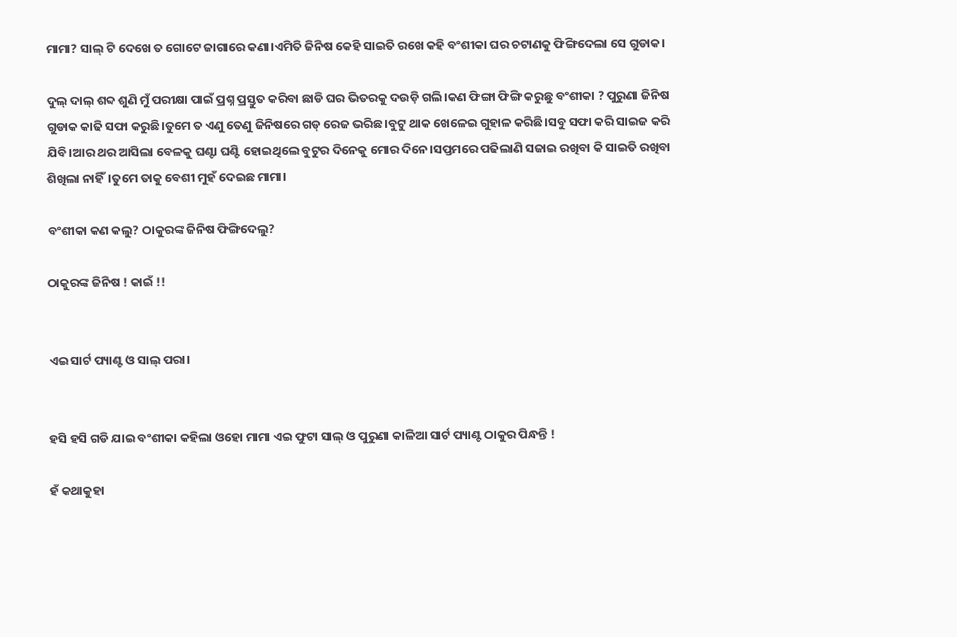ମାମା? ସାଲ୍ ଟି ଦେଖେ ତ ଗୋଟେ ଜାଗାରେ କଣା।ଏମିତି ଜିନିଷ କେହି ସାଇତି ରଖେ କହି ବଂଶୀକା ଘର ଚଟାଣକୁ ଫିଙ୍ଗିଦେଲା ସେ ଗୁଡାକ।

ଦୁଲ୍ ଦାଲ୍ ଶବ୍ଦ ଶୁଣି ମୁଁ ପରୀକ୍ଷା ପାଇଁ ପ୍ରଶ୍ନ ପ୍ରସ୍ତୁତ କରିବା ଛାଡି ଘର ଭିତରକୁ ଦଉଡ଼ି ଗଲି।କଣ ଫିଙ୍ଗା ଫିଙ୍ଗି କରୁଛୁ ବଂଶୀକା ? ପୁରୁଣା ଜିନିଷ ଗୁଡାକ କାଢି ସଫା କରୁଛି।ତୁମେ ତ ଏଣୁ ତେଣୁ ଜିନିଷରେ ଗଡ୍ ରେଜ ଭରିଛ।ବୁଟୁ ଥାକ ଖେଳେଇ ଗୁହାଳ କରିଛି।ସବୁ ସଫା କରି ସାଇଜ କରି ଯିବି।ଆର ଥର ଆସିଲା ବେଳକୁ ଘଣ୍ଟା ଘଣ୍ଟି ହୋଇଥିଲେ ବୁଟୁର ଦିନେକୁ ମୋର ଦିନେ।ସପ୍ତମରେ ପଢିଲାଣି ସଜାଇ ରଖିବା କି ସାଇତି ରଖିବା ଶିଖିଲା ନାହିଁ।ତୁମେ ତାକୁ ବେଶୀ ମୁହଁ ଦେଇଛ ମାମା।

ବଂଶୀକା କଣ କଲୁ? ଠାକୁରଙ୍କ ଜିନିଷ ଫିଙ୍ଗିଦେଲୁ?

ଠାକୁରଙ୍କ ଜିନିଷ ! କାଇଁ !!


ଏଇ ସାର୍ଟ ପ୍ୟାଣ୍ଟ ଓ ସାଲ୍ ପରା।


ହସି ହସି ଗଡି ଯାଇ ବଂଶୀକା କହିଲା ଓହୋ ମାମା ଏଇ ଫୁଟା ସାଲ୍ ଓ ପୁରୁଣା କାଳିଆ ସାର୍ଟ ପ୍ୟାଣ୍ଟ ଠାକୁର ପିନ୍ଧନ୍ତି !

ହଁ କଥାକୁହା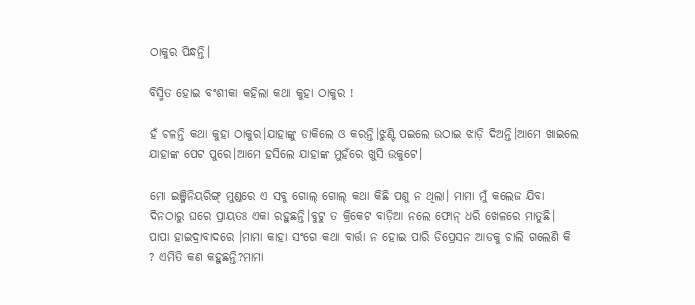ଠାକୁର ପିନ୍ଧନ୍ତି।

ବିସ୍ମିତ ହୋଇ ବଂଶୀକା କହିଲା କଥା କୁହା ଠାକୁର !

ହଁ ଚଳନ୍ତି କଥା କୁହା ଠାକୁର।ଯାହାଙ୍କୁ ଡାକିଲେ ଓ କରନ୍ତି।ଝୁଣ୍ଟି ପଇଲେ ଉଠାଇ ଝାଡ଼ି ଦିଅନ୍ତି।ଆମେ ଖାଇଲେ ଯାହାଙ୍କ ପେଟ ପୁରେ।ଆମେ ହସିଲେ ଯାହାଙ୍କ ମୁହଁରେ ଖୁସି ଉକୁଟେ।

ମୋ ଇଞ୍ଜିନିୟରିଙ୍ଗ୍ ମୁଣ୍ଡରେ ଏ ସବୁ ଗୋଲ୍ ଗୋଲ୍ କଥା କିଛି ପଶୁ ନ ଥିଲା। ମାମା ମୁଁ କଲେଜ ଯିବା ଦିନଠାରୁ ଘରେ ପ୍ରାୟତଃ ଏକା ରହୁଛନ୍ତି।ବୁଟୁ ତ କ୍ରିକେଟ ବାଡ଼ିଆ ନଲେ ଫୋନ୍ ଧରି ଖେଳରେ ମାତୁଛି। ପାପା ହାଇଦ୍ରାବାଦରେ ।ମାମା କାହା ସଂଗେ କଥା ବାର୍ତ୍ତା ନ ହୋଇ ପାରି ଡିପ୍ରେସନ ଆଡକୁ ଚାଲି ଗଲେଣି କି ? ଏମିତି କଣ କହୁଛନ୍ତି?ମାମା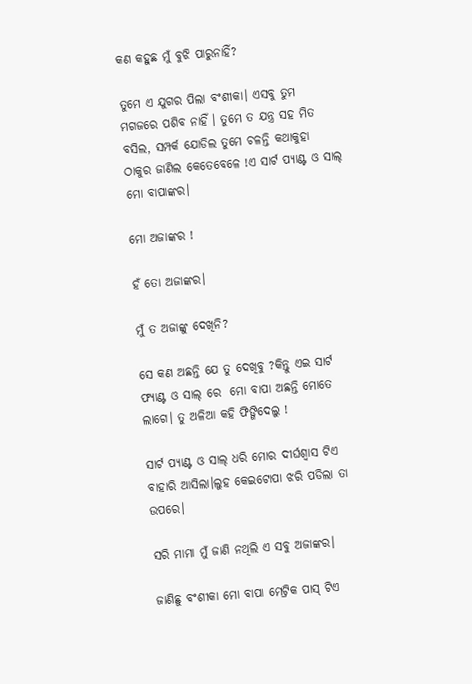କଣ କହୁଛ ମୁଁ ବୁଝି ପାରୁନାହିଁ?

ତୁମେ ଏ ଯୁଗର ପିଲା ବଂଶୀକା। ଏସବୁ ତୁମ ମଗଜରେ ପଶିବ ନାହିଁ । ତୁମେ ତ ଯନ୍ତ୍ର ସହ ମିତ ବସିଲ, ସମ୍ପର୍କ ଯୋଡିଲ ତୁମେ ଚଳନ୍ତି କଥାକୁହା ଠାକୁର ଜାଣିଲ କେତେବେଳେ !ଏ ସାର୍ଟ ପ୍ୟାଣ୍ଟ ଓ ସାଲ୍ ମୋ ବାପାଙ୍କର।

ମୋ ଅଜାଙ୍କର !

ହଁ ତୋ ଅଜାଙ୍କର।

ମୁଁ ତ ଅଜାଙ୍କୁ ଦେଖିନି?

ସେ କଣ ଅଛନ୍ତି ଯେ ତୁ ଦେଖିବୁ ?କିନ୍ତୁ ଏଇ ସାର୍ଟ ଫ୍ୟାଣ୍ଟ ଓ ସାଲ୍ ରେ  ମୋ ବାପା ଅଛନ୍ତି ମୋତେ ଲାଗେ। ତୁ ଅଳିଆ କହି ଫିଙ୍ଗିଦେଲୁ !

ସାର୍ଟ ପ୍ୟାଣ୍ଟ ଓ ସାଲ୍ ଧରି ମୋର ଦୀର୍ଘଶ୍ଵାସ ଟିଏ ବାହାରି ଆସିଲା।ଲୁହ କେଇଟୋପା ଝରି ପଡିଲା ତା ଉପରେ।

ସରି ମାମା ମୁଁ ଜାଣି ନଥିଲି ଏ ସବୁ ଅଜାଙ୍କର।

ଜାଣିଛୁ ବଂଶୀକା ମୋ ବାପା ମେଟ୍ରିକ ପାସ୍ ଟିଏ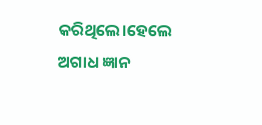କରିଥିଲେ।ହେଲେ ଅଗାଧ ଜ୍ଞାନ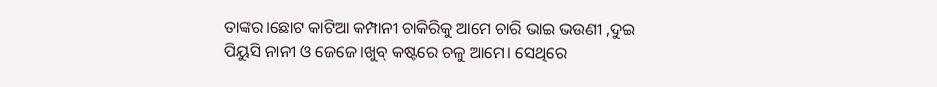ତାଙ୍କର।ଛୋଟ କାଟିଆ କମ୍ପାନୀ ଚାକିରିକୁ ଆମେ ଚାରି ଭାଇ ଭଉଣୀ ,ଦୁଇ ପିୟୁସି ନାନୀ ଓ ଜେଜେ।ଖୁବ୍ କଷ୍ଟରେ ଚଳୁ ଆମେ। ସେଥିରେ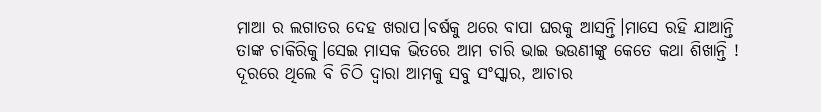ମାଆ ର ଲଗାତର ଦେହ ଖରାପ।ବର୍ଷକୁ ଥରେ ବାପା ଘରକୁ ଆସନ୍ତି।ମାସେ ରହି ଯାଆନ୍ତି ତାଙ୍କ ଚାକିରିକୁ।ସେଇ ମାସକ ଭିତରେ ଆମ ଚାରି ଭାଇ ଭଉଣୀଙ୍କୁ କେତେ କଥା ଶିଖାନ୍ତି ! ଦୂରରେ ଥିଲେ ବି ଚିଠି ଦ୍ୱାରା ଆମକୁ ସବୁ ସଂସ୍କାର, ଆଚାର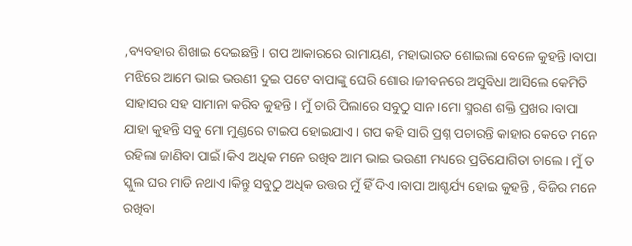,ବ୍ୟବହାର ଶିଖାଇ ଦେଇଛନ୍ତି। ଗପ ଆକାରରେ ରାମାୟଣ, ମହାଭାରତ ଶୋଇଲା ବେଳେ କୁହନ୍ତି।ବାପା ମଝିରେ ଆମେ ଭାଇ ଭଉଣୀ ଦୁଇ ପଟେ ବାପାଙ୍କୁ ଘେରି ଶୋଉ।ଜୀବନରେ ଅସୁବିଧା ଆସିଲେ କେମିତି ସାହାସର ସହ ସାମାନା କରିବ କୁହନ୍ତି। ମୁଁ ଚାରି ପିଲାରେ ସବୁଠୁ ସାନ।ମୋ ସ୍ମରଣ ଶକ୍ତି ପ୍ରଖର।ବାପା ଯାହା କୁହନ୍ତି ସବୁ ମୋ ମୁଣ୍ଡରେ ଟାଇପ ହୋଇଯାଏ। ଗପ କହି ସାରି ପ୍ରଶ୍ନ ପଚାରନ୍ତି କାହାର କେତେ ମନେ ରହିଲା ଜାଣିବା ପାଇଁ।କିଏ ଅଧିକ ମନେ ରଖିବ ଆମ ଭାଇ ଭଉଣୀ ମଧ୍ୟରେ ପ୍ରତିଯୋଗିତା ଚାଲେ। ମୁଁ ତ ସ୍କୁଲ ଘର ମାଡି ନଥାଏ।କିନ୍ତୁ ସବୁଠୁ ଅଧିକ ଉତ୍ତର ମୁଁ ହିଁ ଦିଏ।ବାପା ଆଶ୍ଚର୍ଯ୍ୟ ହୋଇ କୁହନ୍ତି , ବିଜିର ମନେ ରଖିବା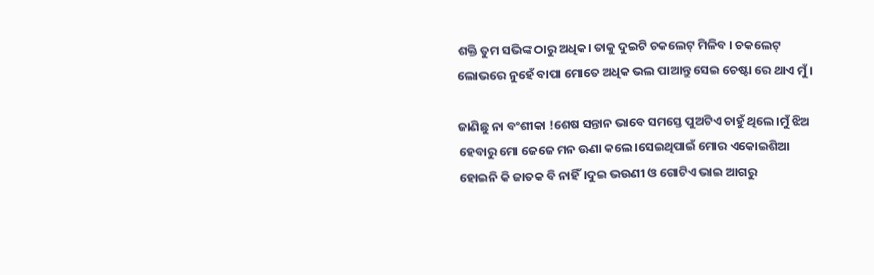ଶକ୍ତି ତୁମ ସଭିଙ୍କ ଠାରୁ ଅଧିକ। ତାକୁ ଦୁଇଟି ଚକଲେଟ୍ ମିଳିବ । ଚକଲେଟ୍  ଲୋଭରେ ନୁହେଁ ବାପା ମୋତେ ଅଧିକ ଭଲ ପାଆନ୍ତୁ ସେଇ ଚେଷ୍ଟା ରେ ଥାଏ ମୁଁ।

ଜାଣିଛୁ ନା ବଂଶୀକା !ଶେଷ ସନ୍ତାନ ଭାବେ ସମସ୍ତେ ପୁଅଟିଏ ଚାହୁଁ ଥିଲେ।ମୁଁ ଝିଅ ହେବାରୁ ମୋ ଜେଜେ ମନ ଊଣା କଲେ।ସେଇଥିପାଇଁ ମୋର ଏକୋଇଶିଆ ହୋଇନି କି ଜାତକ ବି ନାହିଁ।ଦୁଇ ଭଉଣୀ ଓ ଗୋଟିଏ ଭାଇ ଆଗରୁ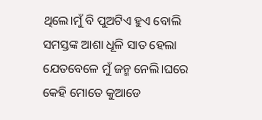ଥିଲେ।ମୁଁ ବି ପୁଅଟିଏ ହୁଏ ବୋଲି ସମସ୍ତଙ୍କ ଆଶା ଧୂଳି ସାତ ହେଲା ଯେତବେଳେ ମୁଁ ଜନ୍ମ ନେଲି।ଘରେ କେହି ମୋତେ କୁଆଡେ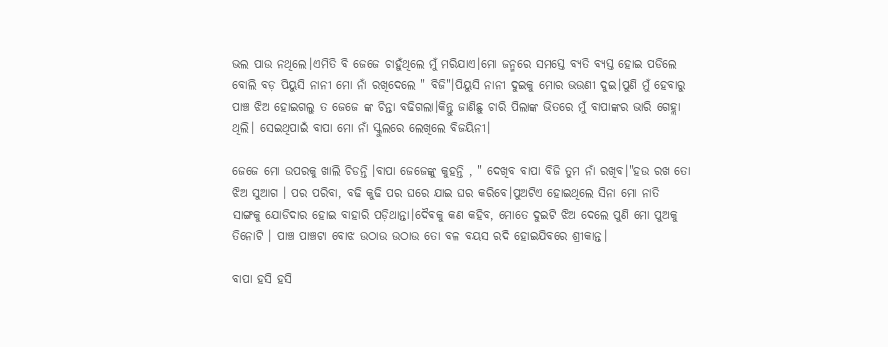ଭଲ ପାଉ ନଥିଲେ।ଏମିତି ବି ଜେଜେ ଚାହୁଁଥିଲେ ମୁଁ ମରିଯାଏ।ମୋ ଜନ୍ମରେ ସମସ୍ତେ ବ୍ୟତି ବ୍ୟସ୍ତ ହୋଇ ପଡିଲେ ବୋଲି ବଡ଼ ପିୟୁସି ନାନୀ ମୋ ନାଁ ରଖିଦେଲେ " ବିଜି"।ପିୟୁସି ନାନୀ ଦୁଇକୁ ମୋର ଭଉଣୀ ଦୁଇ।ପୁଣି ମୁଁ ହେବାରୁ ପାଞ୍ଚ ଝିଅ ହୋଇଗଲୁ ତ ଜେଜେ ଙ୍କ ଚିନ୍ତା ବଢିଗଲା।କିନ୍ତୁ ଜାଣିଛୁ ଚାରି ପିଲାଙ୍କ ଭିତରେ ମୁଁ ବାପାଙ୍କର ଭାରି ଗେହ୍ଲା ଥିଲି। ସେଇଥିପାଇଁ ବାପା ମୋ ନାଁ ସ୍କୁଲରେ ଲେଖିଲେ ବିଜୟିନୀ।

ଜେଜେ ମୋ ଉପରକୁ ଖାଲି ଚିଡନ୍ତି ।ବାପା ଜେଜେଙ୍କୁ କୁହନ୍ତି , " ଦେଖିବ ବାପା ବିଜି ତୁମ ନାଁ ରଖିବ।"ହଉ ରଖ ତୋ ଝିଅ ସୁଆଗ । ପର ପରିବା, ବଢି କୁଢି ପର ଘରେ ଯାଇ ଘର କରିବେ।ପୁଅଟିଏ ହୋଇଥିଲେ ସିନା ମୋ ନାତି ସାଙ୍ଗକୁ ଯୋଡିଦାର ହୋଇ ବାହାରି ପଡ଼ିଥାନ୍ତା।ଦୈଵକୁ କଣ କହିବ, ମୋତେ ଦୁଇଟି ଝିଅ ଦେଲେ ପୁଣି ମୋ ପୁଅକୁ ତିନୋଟି । ପାଞ୍ଚ ପାଞ୍ଚଟା ବୋଝ ଉଠାଉ ଉଠାଉ ତୋ ବଳ ବୟସ ରଦି ହୋଇଯିବରେ ଶ୍ରୀକାନ୍ତ।

ବାପା ହସି ହସି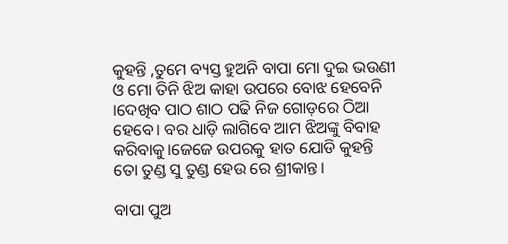କୁହନ୍ତି ,ତୁମେ ବ୍ୟସ୍ତ ହୁଅନି ବାପା ମୋ ଦୁଇ ଭଉଣୀ ଓ ମୋ ତିନି ଝିଅ କାହା ଉପରେ ବୋଝ ହେବେନି ।ଦେଖିବ ପାଠ ଶାଠ ପଢି ନିଜ ଗୋଡ଼ରେ ଠିଆ ହେବେ। ବର ଧାଡ଼ି ଲାଗିବେ ଆମ ଝିଅଙ୍କୁ ବିବାହ କରିବାକୁ।ଜେଜେ ଉପରକୁ ହାତ ଯୋଡି କୁହନ୍ତି  ତୋ ତୁଣ୍ଡ ସୁ ତୁଣ୍ଡ ହେଉ ରେ ଶ୍ରୀକାନ୍ତ।

ବାପା ପୁଅ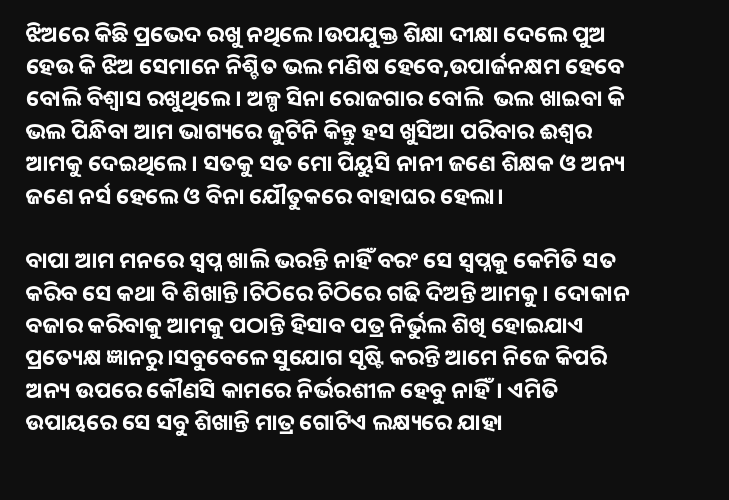ଝିଅରେ କିଛି ପ୍ରଭେଦ ରଖୁ ନଥିଲେ।ଉପଯୁକ୍ତ ଶିକ୍ଷା ଦୀକ୍ଷା ଦେଲେ ପୁଅ ହେଉ କି ଝିଅ ସେମାନେ ନିଶ୍ଚିତ ଭଲ ମଣିଷ ହେବେ,ଉପାର୍ଜନକ୍ଷମ ହେବେ ବୋଲି ବିଶ୍ବାସ ରଖୁଥିଲେ। ଅଳ୍ପ ସିନା ରୋଜଗାର ବୋଲି  ଭଲ ଖାଇବା କି ଭଲ ପିନ୍ଧିବା ଆମ ଭାଗ୍ୟରେ ଜୁଟିନି କିନ୍ତୁ ହସ ଖୁସିଆ ପରିବାର ଈଶ୍ୱର ଆମକୁ ଦେଇଥିଲେ। ସତକୁ ସତ ମୋ ପିୟୁସି ନାନୀ ଜଣେ ଶିକ୍ଷକ ଓ ଅନ୍ୟ ଜଣେ ନର୍ସ ହେଲେ ଓ ବିନା ଯୌତୁକରେ ବାହାଘର ହେଲା।

ବାପା ଆମ ମନରେ ସ୍ୱପ୍ନ ଖାଲି ଭରନ୍ତି ନାହିଁ ବରଂ ସେ ସ୍ୱପ୍ନକୁ କେମିତି ସତ କରିବ ସେ କଥା ବି ଶିଖାନ୍ତି।ଚିଠିରେ ଚିଠିରେ ଗଢି ଦିଅନ୍ତି ଆମକୁ। ଦୋକାନ ବଜାର କରିବାକୁ ଆମକୁ ପଠାନ୍ତି ହିସାବ ପତ୍ର ନିର୍ଭୁଲ ଶିଖି ହୋଇଯାଏ ପ୍ରତ୍ୟେକ୍ଷ ଜ୍ଞାନରୁ।ସବୁବେଳେ ସୁଯୋଗ ସୃଷ୍ଟି କରନ୍ତି ଆମେ ନିଜେ କିପରି ଅନ୍ୟ ଉପରେ କୌଣସି କାମରେ ନିର୍ଭରଶୀଳ ହେବୁ ନାହିଁ। ଏମିତି ଉପାୟରେ ସେ ସବୁ ଶିଖାନ୍ତି ମାତ୍ର ଗୋଟିଏ ଲକ୍ଷ୍ୟରେ ଯାହା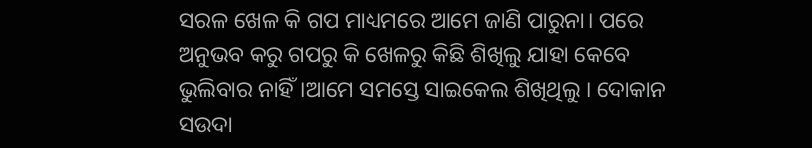ସରଳ ଖେଳ କି ଗପ ମାଧ୍ୟମରେ ଆମେ ଜାଣି ପାରୁନା। ପରେ ଅନୁଭବ କରୁ ଗପରୁ କି ଖେଳରୁ କିଛି ଶିଖିଲୁ ଯାହା କେବେ ଭୁଲିବାର ନାହିଁ।ଆମେ ସମସ୍ତେ ସାଇକେଲ ଶିଖିଥିଲୁ । ଦୋକାନ ସଉଦା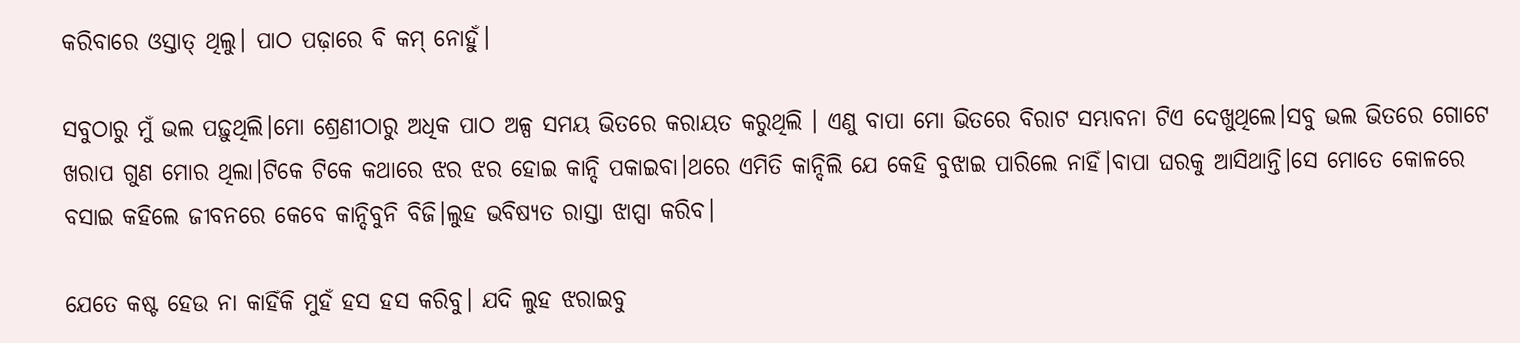କରିବାରେ ଓସ୍ତାତ୍ ଥିଲୁ। ପାଠ ପଢ଼ାରେ ବି କମ୍ ନୋହୁଁ।

ସବୁଠାରୁ ମୁଁ ଭଲ ପଢ଼ୁଥିଲି।ମୋ ଶ୍ରେଣୀଠାରୁ ଅଧିକ ପାଠ ଅଳ୍ପ ସମୟ ଭିତରେ କରାୟତ କରୁଥିଲି । ଏଣୁ ବାପା ମୋ ଭିତରେ ବିରାଟ ସମ୍ଭାବନା ଟିଏ ଦେଖୁଥିଲେ।ସବୁ ଭଲ ଭିତରେ ଗୋଟେ ଖରାପ ଗୁଣ ମୋର ଥିଲା।ଟିକେ ଟିକେ କଥାରେ ଝର ଝର ହୋଇ କାନ୍ଦି ପକାଇବା।ଥରେ ଏମିତି କାନ୍ଦିଲି ଯେ କେହି ବୁଝାଇ ପାରିଲେ ନାହିଁ।ବାପା ଘରକୁ ଆସିଥାନ୍ତି।ସେ ମୋତେ କୋଳରେ ବସାଇ କହିଲେ ଜୀବନରେ କେବେ କାନ୍ଦିବୁନି ବିଜି।ଲୁହ ଭବିଷ୍ୟତ ରାସ୍ତା ଝାପ୍ସା କରିବ।

ଯେତେ କଷ୍ଟ ହେଉ ନା କାହିଁକି ମୁହଁ ହସ ହସ କରିବୁ। ଯଦି ଲୁହ ଝରାଇବୁ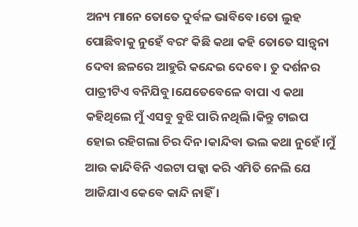ଅନ୍ୟ ମାନେ ତୋତେ ଦୁର୍ବଳ ଭାବିବେ।ତୋ ଲୁହ ପୋଛିବାକୁ ନୁହେଁ ବରଂ କିଛି କଥା କହି ତୋତେ ସାନ୍ତ୍ୱନା ଦେବା ଛଳରେ ଆହୁରି କନ୍ଦେଇ ଦେବେ। ତୁ ଦର୍ଶନର ପାତ୍ରୀଟିଏ ବନିଯିବୁ।ଯେତେବେଳେ ବାପା ଏ କଥା କହିଥିଲେ ମୁଁ ଏସବୁ ବୁଝି ପାରି ନଥିଲି।କିନ୍ତୁ ଟାଇପ ହୋଇ ରହିଗଲା ଚିର ଦିନ।କାନ୍ଦିବା ଭଲ କଥା ନୁହେଁ।ମୁଁ ଆଉ କାନ୍ଦିବିନି ଏଇଟା ପକ୍କା କରି ଏମିତି ନେଲି ଯେ ଆଜିଯାଏ କେବେ କାନ୍ଦି ନାହିଁ ।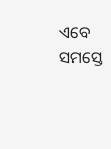ଏବେ ସମସ୍ତେ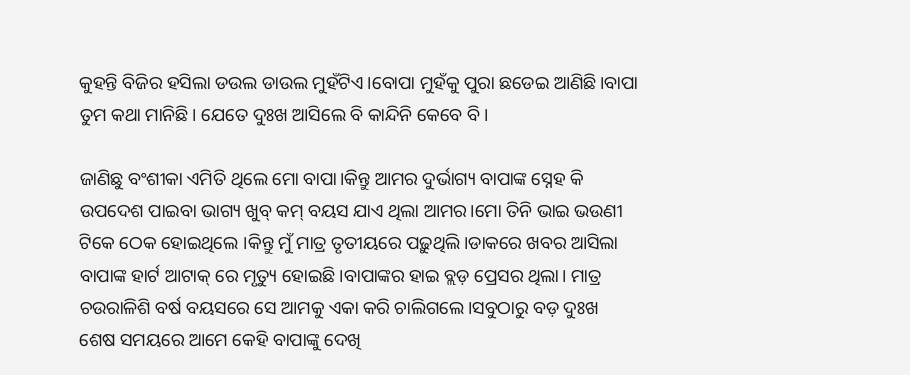କୁହନ୍ତି ବିଜିର ହସିଲା ଡଉଲ ଡାଉଲ ମୁହଁଟିଏ।ବୋପା ମୁହଁକୁ ପୁରା ଛଡେଇ ଆଣିଛି।ବାପା ତୁମ କଥା ମାନିଛି। ଯେତେ ଦୁଃଖ ଆସିଲେ ବି କାନ୍ଦିନି କେବେ ବି।

ଜାଣିଛୁ ବଂଶୀକା ଏମିତି ଥିଲେ ମୋ ବାପା।କିନ୍ତୁ ଆମର ଦୁର୍ଭାଗ୍ୟ ବାପାଙ୍କ ସ୍ନେହ କି ଉପଦେଶ ପାଇବା ଭାଗ୍ୟ ଖୁବ୍ କମ୍ ବୟସ ଯାଏ ଥିଲା ଆମର।ମୋ ତିନି ଭାଇ ଭଉଣୀ ଟିକେ ଠେକ ହୋଇଥିଲେ ।କିନ୍ତୁ ମୁଁ ମାତ୍ର ତୃତୀୟରେ ପଢ଼ୁଥିଲି।ଡାକରେ ଖବର ଆସିଲା ବାପାଙ୍କ ହାର୍ଟ ଆଟାକ୍ ରେ ମୃତ୍ୟୁ ହୋଇଛି।ବାପାଙ୍କର ହାଇ ବ୍ଲଡ଼ ପ୍ରେସର ଥିଲା। ମାତ୍ର  ଚଉରାଳିଶି ବର୍ଷ ବୟସରେ ସେ ଆମକୁ ଏକା କରି ଚାଲିଗଲେ।ସବୁଠାରୁ ବଡ଼ ଦୁଃଖ ଶେଷ ସମୟରେ ଆମେ କେହି ବାପାଙ୍କୁ ଦେଖି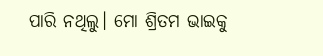ପାରି ନଥିଲୁ। ମୋ ଶ୍ରିତମ ଭାଇକୁ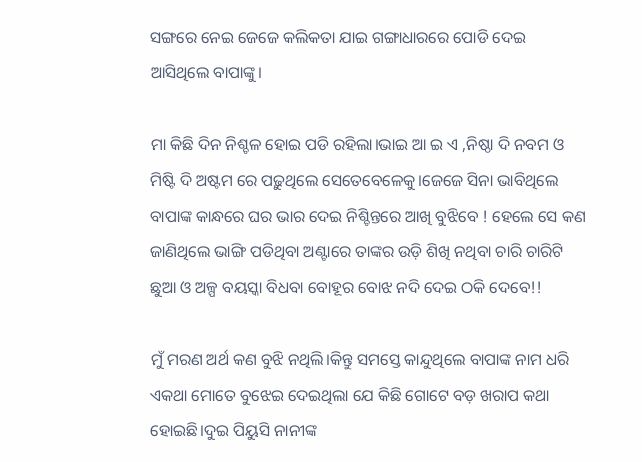ସଙ୍ଗରେ ନେଇ ଜେଜେ କଲିକତା ଯାଇ ଗଙ୍ଗାଧାରରେ ପୋଡି ଦେଇ ଆସିଥିଲେ ବାପାଙ୍କୁ।

ମା କିଛି ଦିନ ନିଶ୍ଚଳ ହୋଇ ପଡି ରହିଲା।ଭାଇ ଆ ଇ ଏ ,ନିଷ୍ଠା ଦି ନବମ ଓ ମିଷ୍ଟି ଦି ଅଷ୍ଟମ ରେ ପଢ଼ୁଥିଲେ ସେତେବେଳେକୁ।ଜେଜେ ସିନା ଭାବିଥିଲେ ବାପାଙ୍କ କାନ୍ଧରେ ଘର ଭାର ଦେଇ ନିଶ୍ଚିନ୍ତରେ ଆଖି ବୁଝିବେ ! ହେଲେ ସେ କଣ ଜାଣିଥିଲେ ଭାଙ୍ଗି ପଡିଥିବା ଅଣ୍ଟାରେ ତାଙ୍କର ଉଡ଼ି ଶିଖି ନଥିବା ଚାରି ଚାରିଟି ଛୁଆ ଓ ଅଳ୍ପ ବୟସ୍କା ବିଧବା ବୋହୂର ବୋଝ ନଦି ଦେଇ ଠକି ଦେବେ!!

ମୁଁ ମରଣ ଅର୍ଥ କଣ ବୁଝି ନଥିଲି।କିନ୍ତୁ ସମସ୍ତେ କାନ୍ଦୁଥିଲେ ବାପାଙ୍କ ନାମ ଧରି ଏକଥା ମୋତେ ବୁଝେଇ ଦେଇଥିଲା ଯେ କିଛି ଗୋଟେ ବଡ଼ ଖରାପ କଥା ହୋଇଛି।ଦୁଇ ପିୟୁସି ନାନୀଙ୍କ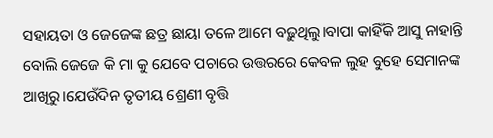ସହାୟତା ଓ ଜେଜେଙ୍କ ଛତ୍ର ଛାୟା ତଳେ ଆମେ ବଢ଼ୁଥିଲୁ।ବାପା କାହିଁକି ଆସୁ ନାହାନ୍ତି ବୋଲି ଜେଜେ କି ମା କୁ ଯେବେ ପଚାରେ ଉତ୍ତରରେ କେବଳ ଲୁହ ବୁହେ ସେମାନଙ୍କ ଆଖିରୁ।ଯେଉଁଦିନ ତୃତୀୟ ଶ୍ରେଣୀ ବୃତ୍ତି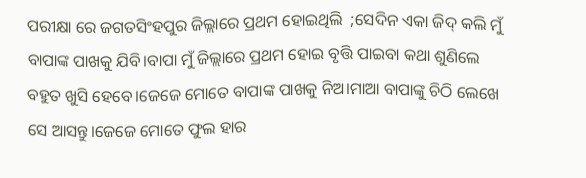ପରୀକ୍ଷା ରେ ଜଗତସିଂହପୁର ଜିଲ୍ଲାରେ ପ୍ରଥମ ହୋଇଥିଲି  ;ସେଦିନ ଏକା ଜିଦ୍ କଲି ମୁଁ ବାପାଙ୍କ ପାଖକୁ ଯିବି।ବାପା ମୁଁ ଜିଲ୍ଲାରେ ପ୍ରଥମ ହୋଇ ବୃତ୍ତି ପାଇବା କଥା ଶୁଣିଲେ ବହୁତ ଖୁସି ହେବେ।ଜେଜେ ମୋତେ ବାପାଙ୍କ ପାଖକୁ ନିଅ।ମାଆ ବାପାଙ୍କୁ ଚିଠି ଲେଖେ ସେ ଆସନ୍ତୁ।ଜେଜେ ମୋତେ ଫୁଲ ହାର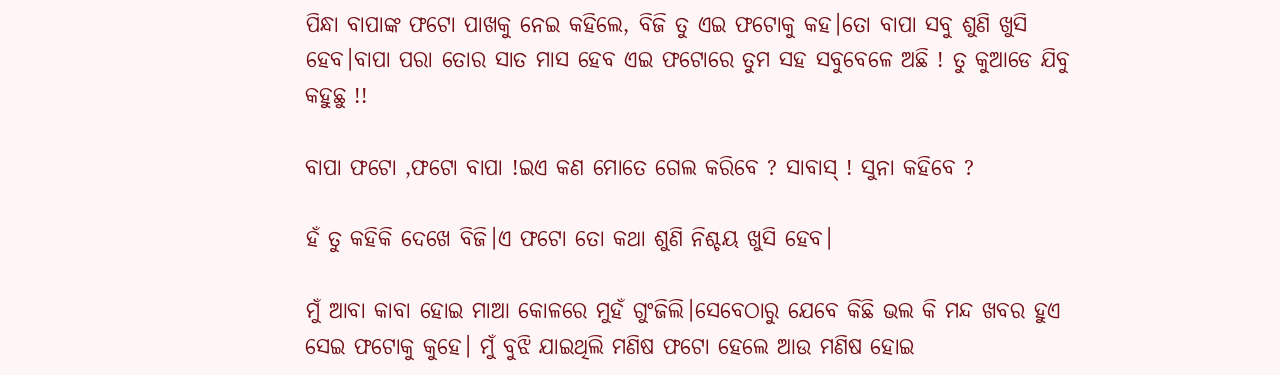ପିନ୍ଧା ବାପାଙ୍କ ଫଟୋ ପାଖକୁ ନେଇ କହିଲେ, ବିଜି ତୁ ଏଇ ଫଟୋକୁ କହ।ତୋ ବାପା ସବୁ ଶୁଣି ଖୁସି ହେବ।ବାପା ପରା ତୋର ସାତ ମାସ ହେବ ଏଇ ଫଟୋରେ ତୁମ ସହ ସବୁବେଳେ ଅଛି ! ତୁ କୁଆଡେ ଯିବୁ କହୁଛୁ !!

ବାପା ଫଟୋ ,ଫଟୋ ବାପା !ଇଏ କଣ ମୋତେ ଗେଲ କରିବେ ? ସାବାସ୍ ! ସୁନା କହିବେ ?

ହଁ ତୁ କହିକି ଦେଖେ ବିଜି।ଏ ଫଟୋ ତୋ କଥା ଶୁଣି ନିଶ୍ଚୟ ଖୁସି ହେବ।

ମୁଁ ଆବା କାବା ହୋଇ ମାଆ କୋଳରେ ମୁହଁ ଗୁଂଜିଲି।ସେବେଠାରୁ ଯେବେ କିଛି ଭଲ କି ମନ୍ଦ ଖବର ହୁଏ ସେଇ ଫଟୋକୁ କୁହେ। ମୁଁ ବୁଝି ଯାଇଥିଲି ମଣିଷ ଫଟୋ ହେଲେ ଆଉ ମଣିଷ ହୋଇ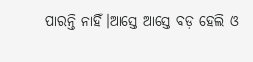ପାରନ୍ତି ନାହିଁ।ଆସ୍ତେ ଆସ୍ତେ ବଡ଼ ହେଲି ଓ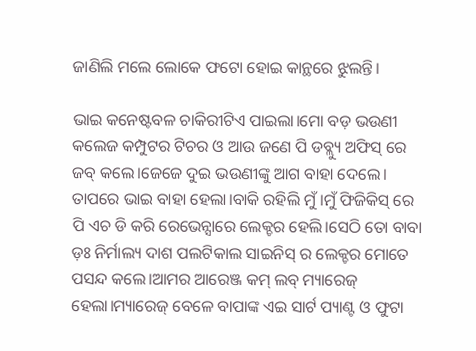ଜାଣିଲି ମଲେ ଲୋକେ ଫଟୋ ହୋଇ କାନ୍ଥରେ ଝୁଲନ୍ତି।

ଭାଇ କନେଷ୍ଟବଳ ଚାକିରୀଟିଏ ପାଇଲା।ମୋ ବଡ଼ ଭଉଣୀ କଲେଜ କମ୍ପୁଟର ଟିଚର ଓ ଆଉ ଜଣେ ପି ଡବ୍ଲ୍ୟୁ ଅଫିସ୍ ରେ ଜବ୍ କଲେ।ଜେଜେ ଦୁଇ ଭଉଣୀଙ୍କୁ ଆଗ ବାହା ଦେଲେ। ତାପରେ ଭାଇ ବାହା ହେଲା।ବାକି ରହିଲି ମୁଁ।ମୁଁ ଫିଜିକିସ୍ ରେ ପି ଏଚ ଡି କରି ରେଭେନ୍ସାରେ ଲେକ୍ଚର ହେଲି।ସେଠି ତୋ ବାବା ଡ଼ଃ ନିର୍ମାଲ୍ୟ ଦାଶ ପଲଟିକାଲ ସାଇନିସ୍ ର ଲେକ୍ଚର ମୋତେ ପସନ୍ଦ କଲେ।ଆମର ଆରେଞ୍ଜ କମ୍ ଲବ୍ ମ୍ୟାରେଜ୍ ହେଲା।ମ୍ୟାରେଜ୍ ବେଳେ ବାପାଙ୍କ ଏଇ ସାର୍ଟ ପ୍ୟାଣ୍ଟ ଓ ଫୁଟା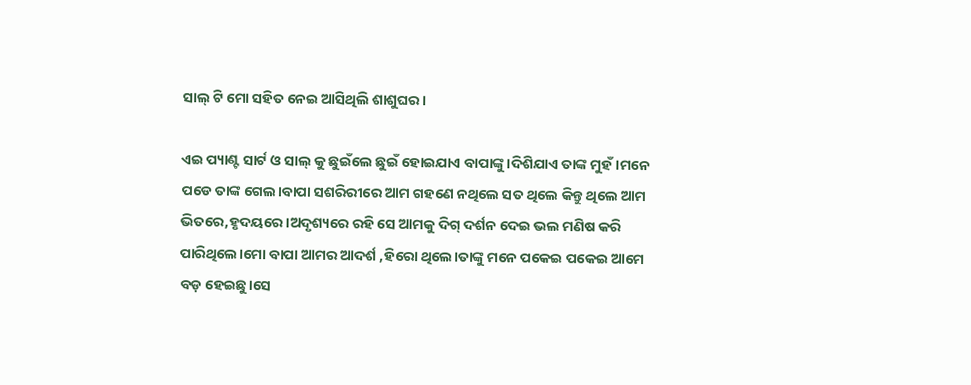ସାଲ୍ ଟି ମୋ ସହିତ ନେଇ ଆସିଥିଲି ଶାଶୁଘର।

ଏଇ ପ୍ୟାଣ୍ଟ ସାର୍ଟ ଓ ସାଲ୍ କୁ ଛୁଇଁଲେ ଛୁଇଁ ହୋଇଯାଏ ବାପାଙ୍କୁ।ଦିଶିଯାଏ ତାଙ୍କ ମୁହଁ।ମନେ ପଡେ ତାଙ୍କ ଗେଲ।ବାପା ସଶରିରୀରେ ଆମ ଗହଣେ ନଥିଲେ ସତ ଥିଲେ କିନ୍ତୁ ଥିଲେ ଆମ ଭିତରେ,ହୃଦୟରେ।ଅଦୃଶ୍ୟରେ ରହି ସେ ଆମକୁ ଦିଗ୍ ଦର୍ଶନ ଦେଇ ଭଲ ମଣିଷ କରି ପାରିଥିଲେ।ମୋ ବାପା ଆମର ଆଦର୍ଶ ,ହିରୋ ଥିଲେ।ତାଙ୍କୁ ମନେ ପକେଇ ପକେଇ ଆମେ ବଡ଼ ହେଇଛୁ।ସେ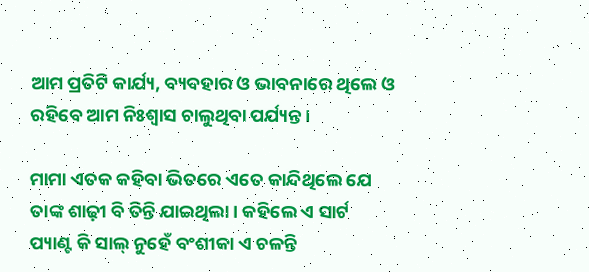ଆମ ପ୍ରତିଟି କାର୍ଯ୍ୟ, ବ୍ୟବହାର ଓ ଭାବନାରେ ଥିଲେ ଓ ରହିବେ ଆମ ନିଃଶ୍ବାସ ଚାଲୁଥିବା ପର୍ଯ୍ୟନ୍ତ।

ମାମା ଏତକ କହିବା ଭିତରେ ଏତେ କାନ୍ଦିଥିଲେ ଯେ ତାଙ୍କ ଶାଢ଼ୀ ବି ତିନ୍ତି ଯାଇଥିଲା। କହିଲେ ଏ ସାର୍ଟ ପ୍ୟାଣ୍ଟ କି ସାଲ୍ ନୁହେଁ ବଂଶୀକା ଏ ଚଳନ୍ତି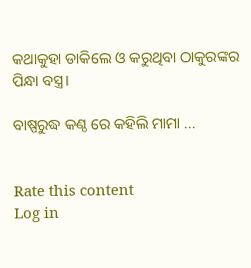କଥାକୁହା ଡାକିଲେ ଓ କରୁଥିବା ଠାକୁରଙ୍କର ପିନ୍ଧା ବସ୍ତ୍ର।

ବାଷ୍ପରୁଦ୍ଧ କଣ୍ଠ ରେ କହିଲି ମାମା ...


Rate this content
Log in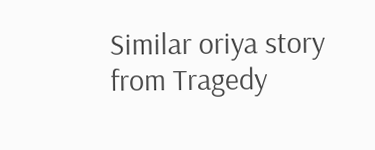Similar oriya story from Tragedy